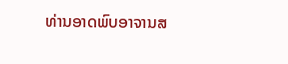ທ່ານອາດພົບອາຈານສ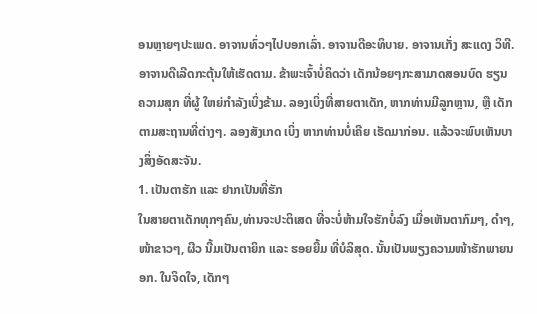ອນຫຼາຍໆປະເພດ. ອາຈານທົ່ວໆໄປບອກເລົ່າ. ອາຈານດີອະທິບາຍ. ອາຈານເກັ່ງ ສະແດງ ວິທີ. ອາຈານດີເລີດກະຕຸ້ນໃຫ້ເຮັດຕາມ. ຂ້າພະເຈົ້າບໍ່ຄິດວ່າ ເດັກນ້ອຍໆກະສາມາດສອນບົດ ຮຽນ ຄວາມສຸກ ທີ່ຜູ້ ໃຫຍ່ກຳລັງເບິ່ງຂ້າມ. ລອງເບິ່ງທີ່ສາຍຕາເດັກ, ຫາກທ່ານມີລູກຫຼານ, ຫຼື ເດັກຕາມສະຖານທີ່ຕ່າງໆ. ລອງສັງເກດ ເບິ່ງ ຫາກທ່ານບໍ່ເຄີຍ ເຮັດມາກ່ອນ. ແລ້ວຈະພົບເຫັນບາງສິ່ງອັດສະຈັນ.
1. ເປັນຕາຮັກ ແລະ ຢາກເປັນທີ່ຮັກ
ໃນສາຍຕາເດັກທຸກໆຄົນ,ທ່ານຈະປະຕິເສດ ທີ່ຈະບໍ່ຫ້າມໃຈຮັກບໍ່ລົງ ເມື່ອເຫັນຕາກົມໆ, ດຳໆ, ໜ້າຂາວໆ, ຜີວ ນີ້ມເປັນຕາຍິກ ແລະ ຮອຍຍີ້ມ ທີ່ບໍລິສຸດ. ນັ້ນເປັນພຽງຄວາມໜ້າຮັກພາຍນອກ. ໃນຈິດໃຈ, ເດັກໆ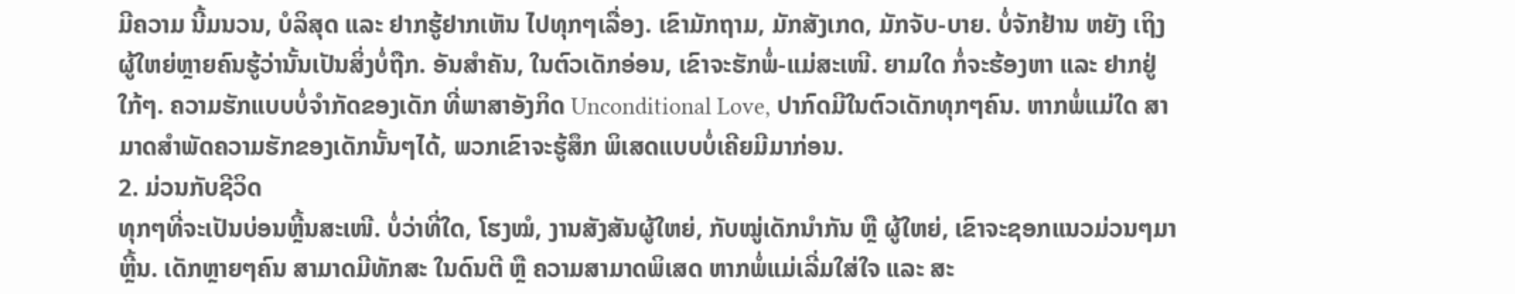ມີຄວາມ ນີ້ມນວນ, ບໍລິສຸດ ແລະ ຢາກຮູ້ຢາກເຫັນ ໄປທຸກໆເລື່ອງ. ເຂົາມັກຖາມ, ມັກສັງເກດ, ມັກຈັບ-ບາຍ. ບໍ່ຈັກຢ້ານ ຫຍັງ ເຖິງຜູ້ໃຫຍ່ຫຼາຍຄົນຮູ້ວ່ານັ້ນເປັນສິ່ງບໍ່ຖືກ. ອັນສຳຄັນ, ໃນຕົວເດັກອ່ອນ, ເຂົາຈະຮັກພໍ່-ແມ່ສະເໜີ. ຍາມໃດ ກໍ່ຈະຮ້ອງຫາ ແລະ ຢາກຢູ່ໃກ້ໆ. ຄວາມຮັກແບບບໍ່ຈຳກັດຂອງເດັກ ທີ່ພາສາອັງກິດ Unconditional Love, ປາກົດມີໃນຕົວເດັກທຸກໆຄົນ. ຫາກພໍ່ແມ່ໃດ ສາມາດສຳພັດຄວາມຮັກຂອງເດັກນັ້ນໆໄດ້, ພວກເຂົາຈະຮູ້ສຶກ ພິເສດແບບບໍ່ເຄີຍມີມາກ່ອນ.
2. ມ່ວນກັບຊີວິດ
ທຸກໆທີ່ຈະເປັນບ່ອນຫຼີ້ນສະເໜີ. ບໍ່ວ່າທີ່ໃດ, ໂຮງໝໍ, ງານສັງສັນຜູ້ໃຫຍ່, ກັບໝູ່ເດັກນຳກັນ ຫຼື ຜູ້ໃຫຍ່, ເຂົາຈະຊອກແນວມ່ວນໆມາຫຼີ້ນ. ເດັກຫຼາຍໆຄົນ ສາມາດມີທັກສະ ໃນດົນຕີ ຫຼື ຄວາມສາມາດພິເສດ ຫາກພໍ່ແມ່ເລີ່ມໃສ່ໃຈ ແລະ ສະ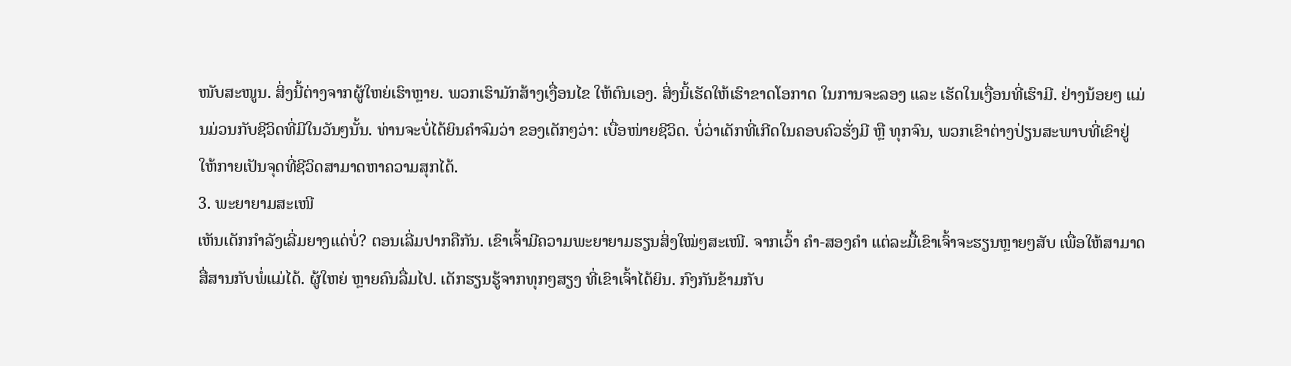ໜັບສະໜູນ. ສິ່ງນີ້ຕ່າງຈາກຜູ້ໃຫຍ່ເຮົາຫຼາຍ. ພວກເຮົາມັກສ້າງເງື່ອນໄຂ ໃຫ້ຕົນເອງ. ສິ່ງນິ້ເຮັດໃຫ້ເຮົາຂາດໂອກາດ ໃນການຈະລອງ ແລະ ເຮັດໃນເງື່ອນທີ່ເຮົາມີ. ຢ່າງນ້ອຍໆ ແມ່ນມ່ວນກັບຊີວິດທີ່ມີໃນວັນໆນັ້ນ. ທ່ານຈະບໍ່ໄດ້ຍິນຄຳຈົມວ່າ ຂອງເດັກໆວ່າ: ເບື່ອໜ່າຍຊີວິດ. ບໍ່ວ່າເດັກທີ່ເກີດໃນຄອບຄົວຮັ່ງມີ ຫຼື ທຸກຈົນ, ພວກເຂົາຕ່າງປ່ຽນສະພາບທີ່ເຂົາຢູ່ ໃຫ້ກາຍເປັນຈຸດທີ່ຊີວິດສາມາດຫາຄວາມສຸກໄດ້.
3. ພະຍາຍາມສະເໜີ
ເຫັນເດັກກຳລັງເລີ່ມຍາງແດ່ບໍ່? ຕອນເລີ່ມປາກຄືກັນ. ເຂົາເຈົ້າມີຄວາມພະຍາຍາມຮຽນສິ່ງໃໝ່ໆສະເໜີ. ຈາກເວົ້າ ຄຳ-ສອງຄໍາ ແຕ່ລະມື້ເຂົາເຈົ້າຈະຮຽນຫຼາຍໆສັບ ເພື່ອໃຫ້ສາມາດສື່ສານກັບພໍ່ແມ່ໄດ້. ຜູ້ໃຫຍ່ ຫຼາຍຄົນລື່ມໄປ. ເດັກຮຽນຮູ້ຈາກທຸກໆສຽງ ທີ່ເຂົາເຈົ້າໄດ້ຍິນ. ກົງກັນຂ້າມກັບ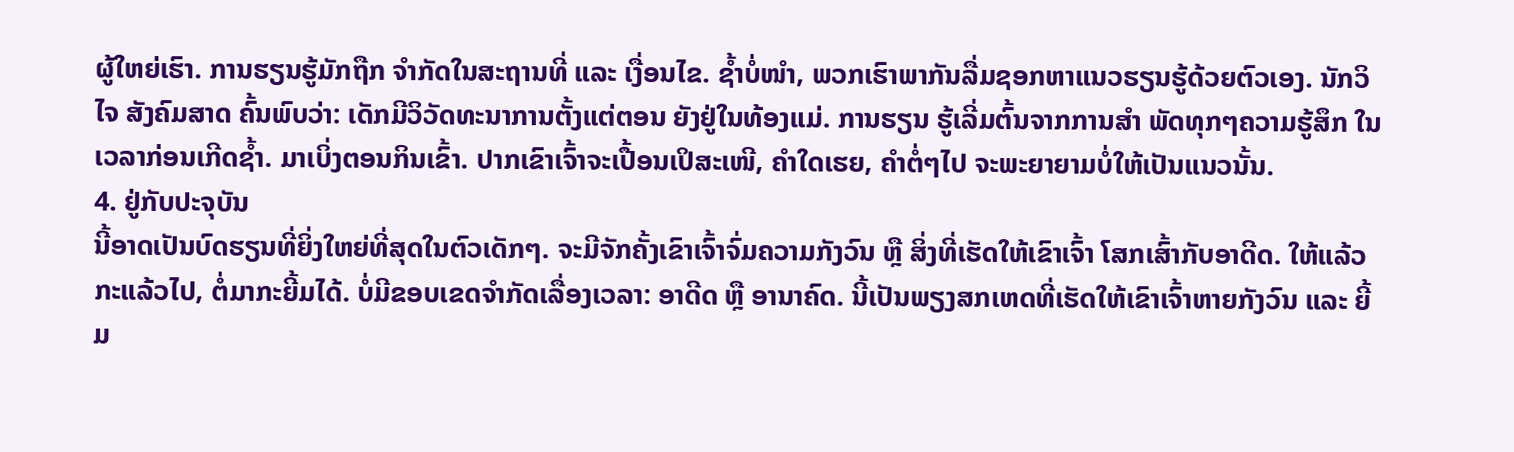ຜູ້ໃຫຍ່ເຮົາ. ການຮຽນຮູ້ມັກຖືກ ຈຳກັດໃນສະຖານທີ່ ແລະ ເງື່ອນໄຂ. ຊໍ້າບໍ່ໜໍາ, ພວກເຮົາພາກັນລື່ມຊອກຫາແນວຮຽນຮູ້ດ້ວຍຕົວເອງ. ນັກວິໄຈ ສັງຄົມສາດ ຄົ້ນພົບວ່າ: ເດັກມີວິວັດທະນາການຕັ້ງແຕ່ຕອນ ຍັງຢູ່ໃນທ້ອງແມ່. ການຮຽນ ຮູ້ເລີ່ມຕົ້ນຈາກການສຳ ພັດທຸກໆຄວາມຮູ້ສຶກ ໃນເວລາກ່ອນເກີດຊໍ້າ. ມາເບິ່ງຕອນກິນເຂົ້າ. ປາກເຂົາເຈົ້າຈະເປື້ອນເປິສະເໜີ, ຄຳໃດເຮຍ, ຄຳຕໍ່ໆໄປ ຈະພະຍາຍາມບໍ່ໃຫ້ເປັນແນວນັ້ນ.
4. ຢູ່ກັບປະຈຸບັນ
ນີ້ອາດເປັນບົດຮຽນທີ່ຍິ່ງໃຫຍ່ທີ່ສຸດໃນຕົວເດັກໆ. ຈະມີຈັກຄັ້ງເຂົາເຈົ້າຈົ່ມຄວາມກັງວົນ ຫຼື ສິ່ງທີ່ເຮັດໃຫ້ເຂົາເຈົ້າ ໂສກເສົ້າກັບອາດີດ. ໃຫ້ແລ້ວກະແລ້ວໄປ, ຕໍ່ມາກະຍີ້ມໄດ້. ບໍ່ມີຂອບເຂດຈຳກັດເລື່ອງເວລາ: ອາດີດ ຫຼື ອານາຄົດ. ນີ້ເປັນພຽງສກເຫດທີ່ເຮັດໃຫ້ເຂົາເຈົ້າຫາຍກັງວົນ ແລະ ຍີ້ມ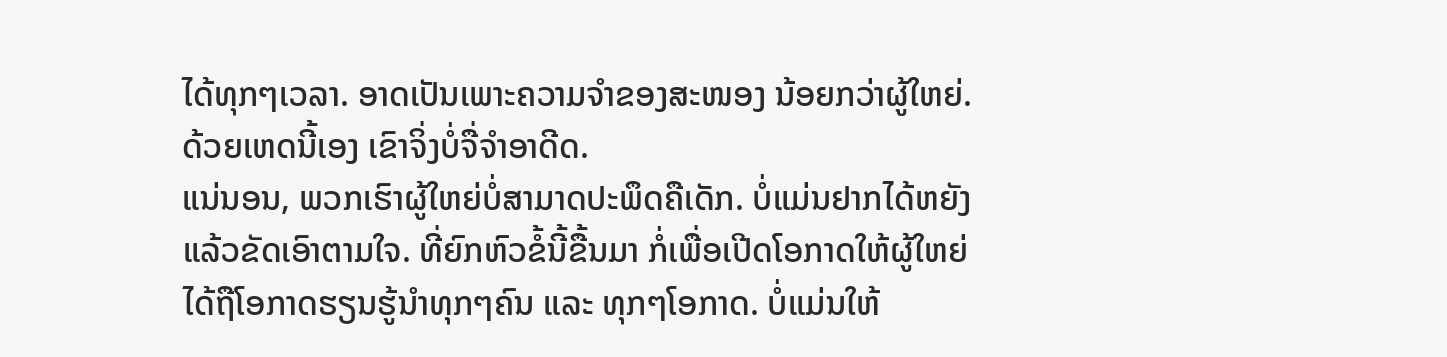ໄດ້ທຸກໆເວລາ. ອາດເປັນເພາະຄວາມຈຳຂອງສະໜອງ ນ້ອຍກວ່າຜູ້ໃຫຍ່. ດ້ວຍເຫດນີ້ເອງ ເຂົາຈິ່ງບໍ່ຈື່ຈຳອາດີດ.
ແນ່ນອນ, ພວກເຮົາຜູ້ໃຫຍ່ບໍ່ສາມາດປະພຶດຄືເດັກ. ບໍ່ແມ່ນຢາກໄດ້ຫຍັງແລ້ວຂັດເອົາຕາມໃຈ. ທີ່ຍົກຫົວຂໍ້ນີ້ຂື້ນມາ ກໍ່ເພື່ອເປີດໂອກາດໃຫ້ຜູ້ໃຫຍ່ໄດ້ຖືໂອກາດຮຽນຮູ້ນຳທຸກໆຄົນ ແລະ ທຸກໆໂອກາດ. ບໍ່ແມ່ນໃຫ້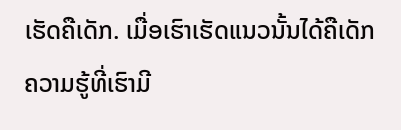ເຮັດຄືເດັກ. ເມື່ອເຮົາເຮັດແນວນັ້ນໄດ້ຄືເດັກ ຄວາມຮູ້ທີ່ເຮົາມີ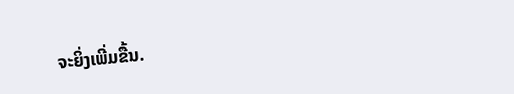ຈະຍິ່ງເພີ່ມຂື້ນ.